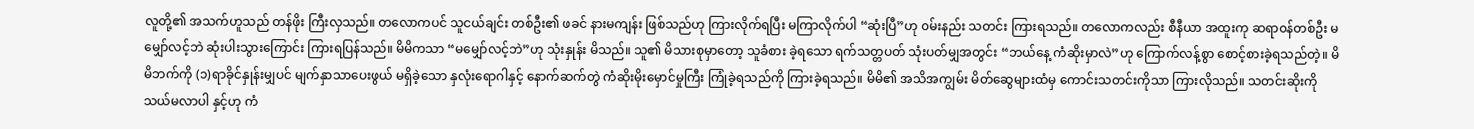လူတို့၏ အသက်ဟူသည် တန်ဖိုး ကြီးလှသည်။ တလောကပင် သူငယ်ချင်း တစ်ဦး၏ ဖခင် နားမကျန်း ဖြစ်သည်ဟု ကြားလိုက်ရပြီး မကြာလိုက်ပါ “ဆုံးပြီ”ဟု ၀မ်းနည်း သတင်း ကြားရသည်။ တလောကလည်း စီနီယာ အထူးကု ဆရာ၀န်တစ်ဦး မမျှော်လင့်ဘဲ ဆုံးပါးသွားကြောင်း ကြားရပြန်သည်။ မိမိကသာ “မမျှော်လင့်ဘဲ”ဟု သုံးနှုန်း မိသည်။ သူ၏ မိသားစုမှာတော့ သူခံစား ခဲ့ရသော ရက်သတ္တပတ် သုံးပတ်မျှအတွင်း “ဘယ်နေ့ ကံဆိုးမှာလဲ”ဟု ကြောက်လန့်စွာ စောင့်စားခဲ့ရသည်တဲ့။ မိမိဘက်ကို (၁)ရာခိုင်နှုန်းမျှပင် မျက်နှာသာပေးဖွယ် မရှိခဲ့သော နှလုံးရောဂါနှင့် နောက်ဆက်တွဲ ကံဆိုးမိုးမှောင်မှုကြီး ကြုံခဲ့ရသည်ကို ကြားခဲ့ရသည်။ မိမိ၏ အသိအကျွမ်း မိတ်ဆွေများထံမှ ကောင်းသတင်းကိုသာ ကြားလိုသည်။ သတင်းဆိုးကို သယ်မလာပါ နှင့်ဟု ကံ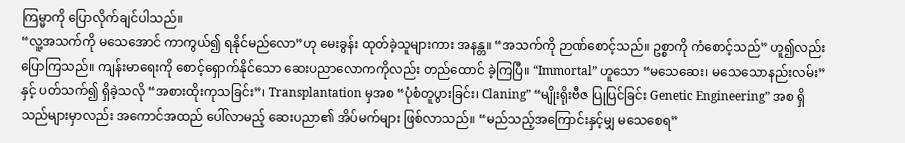ကြမ္မာကို ပြောလိုက်ချင်ပါသည်။
“လူ့အသက်ကို မသေအောင် ကာကွယ်၍ ရနိုင်မည်လော”ဟု မေးခွန်း ထုတ်ခဲ့သူများကား အနန္တ။ “အသက်ကို ဉာဏ်စောင့်သည်။ ဥစ္စာကို ကံစောင့်သည်” ဟူ၍လည်း ပြောကြသည်။ ကျန်းမာရေးကို စောင့်ရှောက်နိုင်သော ဆေးပညာလောကကိုလည်း တည်ထောင် ခဲ့ကြပြီ။ “Immortal” ဟူသော “မသေဆေး၊ မသေသောနည်းလမ်း”နှင့် ပတ်သက်၍ ရှိခဲ့သလို “အစားထိုးကုသခြင်း”၊ Transplantation မှအစ “ပုံစံတူပွားခြင်း၊ Claning” “မျိုးရိုးဗီဇ ပြုပြင်ခြင်း Genetic Engineering” အစ ရှိသည်များမှာလည်း အကောင်အထည် ပေါ်လာမည့် ဆေးပညာ၏ အိပ်မက်များ ဖြစ်လာသည်။ “မည်သည့်အကြောင်းနှင့်မျှ မသေစေရ”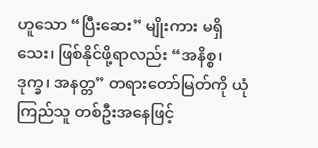ဟူသော “ပြီးဆေး” မျိုးကား မရှိသေး၊ ဖြစ်နိုင်ဖို့ရာလည်း “အနိစ္စ၊ ဒုက္ခ၊ အနတ္တ” တရားတော်မြတ်ကို ယုံကြည်သူ တစ်ဦးအနေဖြင့်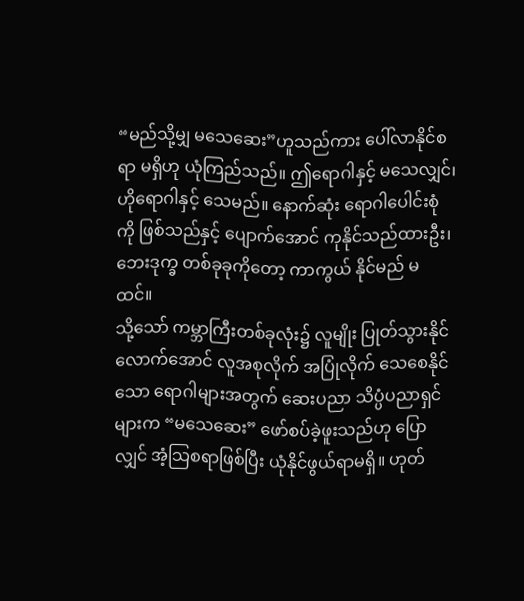“မည်သို့မျှ မသေဆေး”ဟူသည်ကား ပေါ်လာနိုင်စရာ မရှိဟု ယုံကြည်သည်။ ဤရောဂါနှင့် မသေလျှင်၊ ဟိုရောဂါနှင့် သေမည်။ နောက်ဆုံး ရောဂါပေါင်းစုံကို ဖြစ်သည်နှင့် ပျောက်အောင် ကုနိုင်သည်ထားဦး၊ ဘေးဒုက္ခ တစ်ခုခုကိုတော့ ကာကွယ် နိုင်မည် မထင်။
သို့သော် ကမ္ဘာကြီးတစ်ခုလုံး၌ လူမျိုး ပြုတ်သွားနိုင်လောက်အောင် လူအစုလိုက် အပြုံလိုက် သေစေနိုင်သော ရောဂါများအတွက် ဆေးပညာ သိပ္ပံပညာရှင်များက “မသေဆေး” ဖော်စပ်ခဲ့ဖူးသည်ဟု ပြောလျှင် အံ့သြစရာဖြစ်ပြီး ယုံနိုင်ဖွယ်ရာမရှိ။ ဟုတ်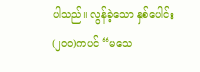ပါသည်။ လွန်ခဲ့သော နှစ်ပေါင်း (၂၀၀)ကပင် “မသေ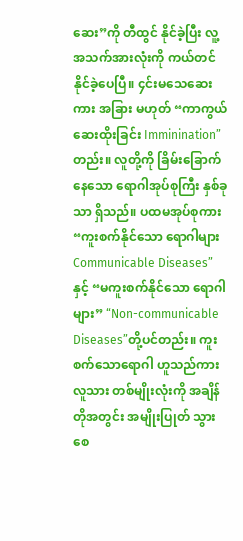ဆေး”ကို တီထွင် နိုင်ခဲ့ပြီး လူ့အသက်အားလုံးကို ကယ်တင် နိုင်ခဲ့ပေပြီ။ ၄င်းမသေဆေးကား အခြား မဟုတ် “ကာကွယ်ဆေးထိုးခြင်း Imminination”တည်း။ လူတို့ကို ခြိမ်းခြောက်နေသော ရောဂါအုပ်စုကြီး နှစ်ခုသာ ရှိသည်။ ပထမအုပ်စုကား “ကူးစက်နိုင်သော ရောဂါများ Communicable Diseases”နှင့် “မကူးစက်နိုင်သော ရောဂါများ” “Non-communicable Diseases”တို့ပင်တည်း။ ကူးစက်သောရောဂါ ဟူသည်ကား လူသား တစ်မျိုးလုံးကို အချိန်တိုအတွင်း အမျိုးပြုတ် သွားစေ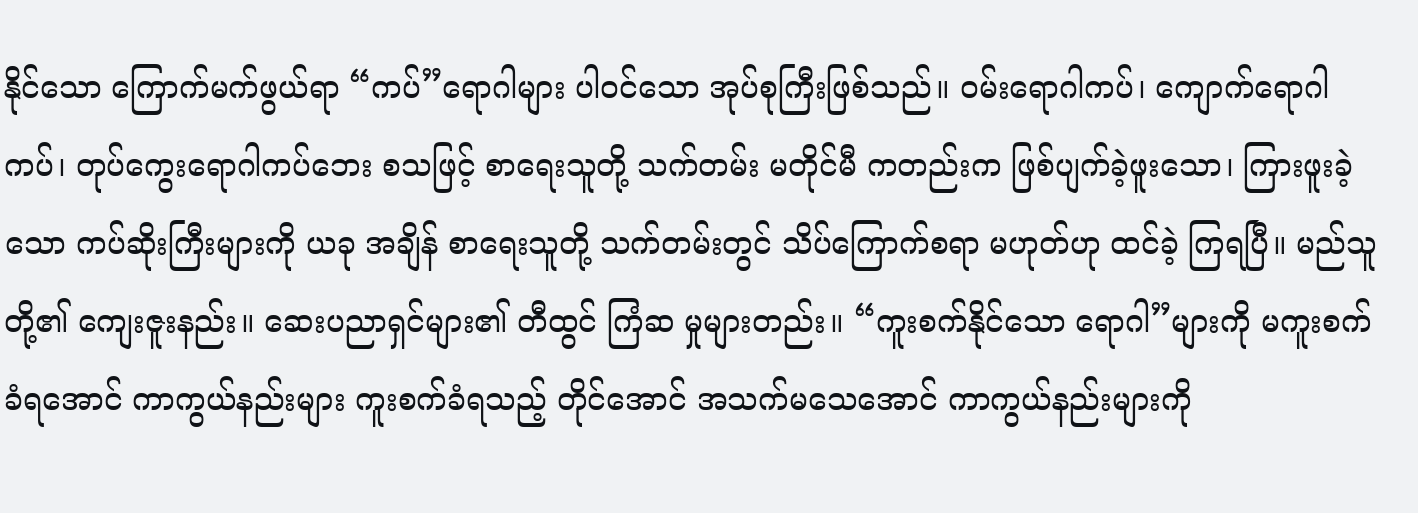နိုင်သော ကြောက်မက်ဖွယ်ရာ “ကပ်”ရောဂါများ ပါ၀င်သော အုပ်စုကြီးဖြစ်သည်။ ၀မ်းရောဂါကပ်၊ ကျောက်ရောဂါကပ်၊ တုပ်ကွေးရောဂါကပ်ဘေး စသဖြင့် စာရေးသူတို့ သက်တမ်း မတိုင်မီ ကတည်းက ဖြစ်ပျက်ခဲ့ဖူးသော၊ ကြားဖူးခဲ့သော ကပ်ဆိုးကြီးများကို ယခု အချိန် စာရေးသူတို့ သက်တမ်းတွင် သိပ်ကြောက်စရာ မဟုတ်ဟု ထင်ခဲ့ ကြရပြီ။ မည်သူတို့၏ ကျေးဇူးနည်း။ ဆေးပညာရှင်များ၏ တီထွင် ကြံဆ မှုများတည်း။ “ကူးစက်နိုင်သော ရောဂါ”များကို မကူးစက်ခံရအောင် ကာကွယ်နည်းများ ကူးစက်ခံရသည့် တိုင်အောင် အသက်မသေအောင် ကာကွယ်နည်းများကို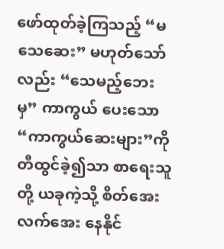ဖော်ထုတ်ခဲ့ကြသည့် “မသေဆေး” မဟုတ်သော်လည်း “သေမည့်ဘေးမှ” ကာကွယ် ပေးသော “ကာကွယ်ဆေးများ”ကို တီထွင်ခဲ့၍သာ စာရေးသူတို့ ယခုကဲ့သို့ စိတ်အေးလက်အေး နေနိုင်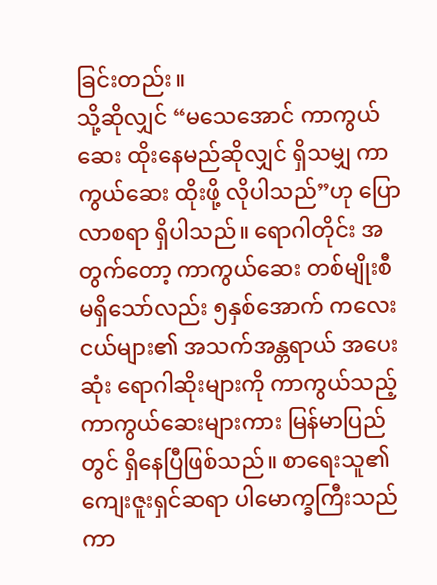ခြင်းတည်း။
သို့ဆိုလျှင် “မသေအောင် ကာကွယ်ဆေး ထိုးနေမည်ဆိုလျှင် ရှိသမျှ ကာကွယ်ဆေး ထိုးဖို့ လိုပါသည်”ဟု ပြောလာစရာ ရှိပါသည်။ ရောဂါတိုင်း အတွက်တော့ ကာကွယ်ဆေး တစ်မျိုးစီ မရှိသော်လည်း ၅နှစ်အောက် ကလေးငယ်များ၏ အသက်အန္တရာယ် အပေးဆုံး ရောဂါဆိုးများကို ကာကွယ်သည့် ကာကွယ်ဆေးများကား မြန်မာပြည်တွင် ရှိနေပြီဖြစ်သည်။ စာရေးသူ၏ ကျေးဇူးရှင်ဆရာ ပါမောက္ခကြီးသည် ကာ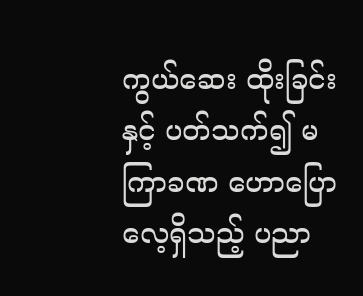ကွယ်ဆေး ထိုးခြင်းနှင့် ပတ်သက်၍ မကြာခဏ ဟောပြောလေ့ရှိသည့် ပညာ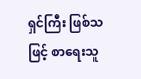ရှင်ကြီး ဖြစ်သဖြင့် စာရေးသူ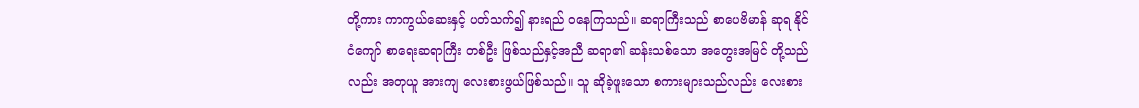တို့ကား ကာကွယ်ဆေးနှင့် ပတ်သက်၍ နားရည် ၀နေကြသည်။ ဆရာကြီးသည် စာပေဗိမာန် ဆုရ နိုင်ငံကျော် စာရေးဆရာကြီး တစ်ဦး ဖြစ်သည်နှင့်အညီ ဆရာ၏ ဆန်းသစ်သော အတွေးအမြင် တို့သည်လည်း အတုယူ အားကျ လေးစားဖွယ်ဖြစ်သည်။ သူ ဆိုခဲ့ဖူးသော စကားများသည်လည်း လေးစား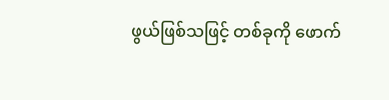ဖွယ်ဖြစ်သဖြင့် တစ်ခုကို ဖောက်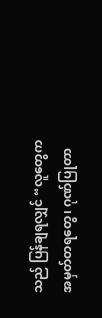သည် ပြန်ချရလျှင် “လူတွေက အမှတ်တရတွေ၊ ဂုဏ်ပြုတာ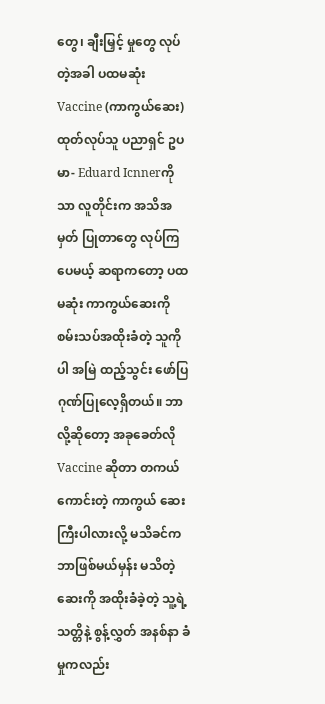တွေ၊ ချီးမြှင့် မှုတွေ လုပ်တဲ့အခါ ပထမဆုံး Vaccine (ကာကွယ်ဆေး) ထုတ်လုပ်သူ ပညာရှင် ဥပမာ- Eduard Icnnerကိုသာ လူတိုင်းက အသိအမှတ် ပြုတာတွေ လုပ်ကြပေမယ့် ဆရာကတော့ ပထမဆုံး ကာကွယ်ဆေးကို စမ်းသပ်အထိုးခံတဲ့ သူကိုပါ အမြဲ ထည့်သွင်း ဖော်ပြ ဂုဏ်ပြုလေ့ရှိတယ်။ ဘာလို့ဆိုတော့ အခုခေတ်လို Vaccine ဆိုတာ တကယ်ကောင်းတဲ့ ကာကွယ် ဆေးကြီးပါလားလို့ မသိခင်က ဘာဖြစ်မယ်မှန်း မသိတဲ့ ဆေးကို အထိုးခံခဲ့တဲ့ သူ့ရဲ့ သတ္တိနဲ့ စွန့်လွှတ် အနစ်နာ ခံမှုကလည်း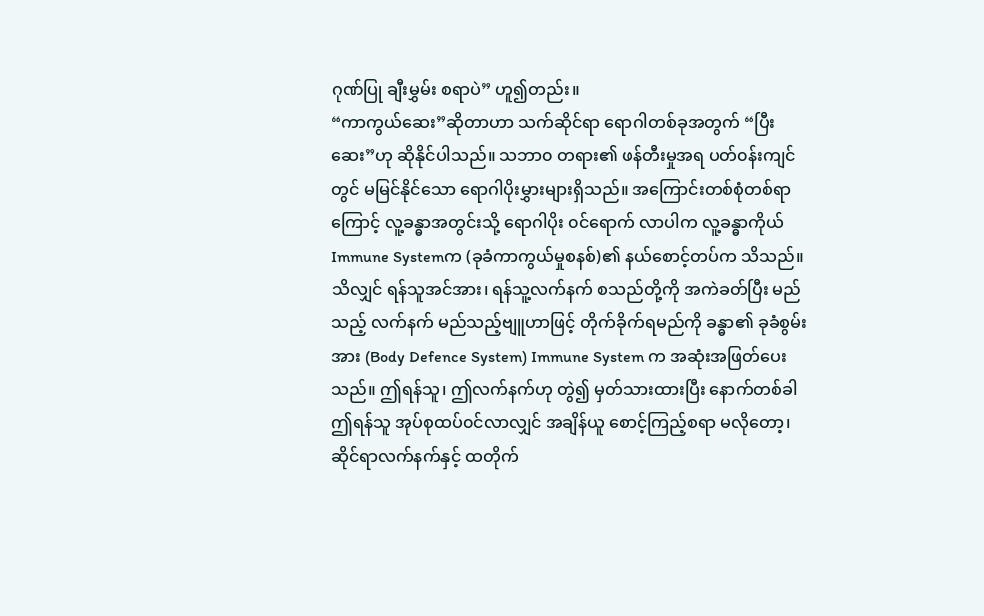ဂုဏ်ပြု ချီးမွှမ်း စရာပဲ” ဟူ၍တည်း။
“ကာကွယ်ဆေး”ဆိုတာဟာ သက်ဆိုင်ရာ ရောဂါတစ်ခုအတွက် “ပြီးဆေး”ဟု ဆိုနိုင်ပါသည်။ သဘာ၀ တရား၏ ဖန်တီးမှုအရ ပတ်၀န်းကျင်တွင် မမြင်နိုင်သော ရောဂါပိုးမွှားများရှိသည်။ အကြောင်းတစ်စုံတစ်ရာကြောင့် လူ့ခန္ဓာအတွင်းသို့ ရောဂါပိုး ၀င်ရောက် လာပါက လူ့ခန္ဓာကိုယ် Immune Systemက (ခုခံကာကွယ်မှုစနစ်)၏ နယ်စောင့်တပ်က သိသည်။ သိလျှင် ရန်သူအင်အား၊ ရန်သူ့လက်နက် စသည်တို့ကို အကဲခတ်ပြီး မည်သည့် လက်နက် မည်သည့်ဗျူဟာဖြင့် တိုက်ခိုက်ရမည်ကို ခန္ဓာ၏ ခုခံစွမ်းအား (Body Defence System) Immune System က အဆုံးအဖြတ်ပေးသည်။ ဤရန်သူ၊ ဤလက်နက်ဟု တွဲ၍ မှတ်သားထားပြီး နောက်တစ်ခါ ဤရန်သူ အုပ်စုထပ်၀င်လာလျှင် အချိန်ယူ စောင့်ကြည့်စရာ မလိုတော့၊ ဆိုင်ရာလက်နက်နှင့် ထတိုက်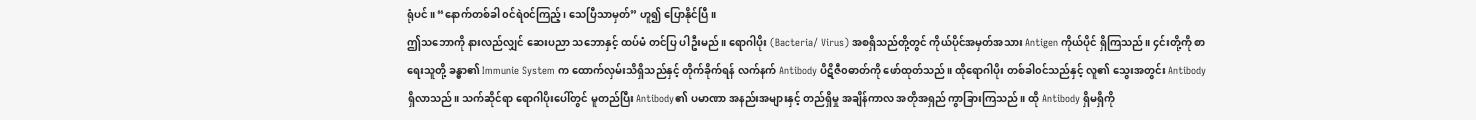ရုံပင်။ “နောက်တစ်ခါ ၀င်ရဲ၀င်ကြည့်၊ သေပြီသာမှတ်” ဟူ၍ ပြောနိုင်ပြီ။
ဤသဘောကို နားလည်လျှင် ဆေးပညာ သဘောနှင့် ထပ်မံ တင်ပြ ပါဦးမည်။ ရောဂါပိုး (Bacteria/ Virus) အစရှိသည်တို့တွင် ကိုယ်ပိုင်အမှတ်အသား Antigen ကိုယ်ပိုင် ရှိကြသည်။ ၄င်းတို့ကို စာရေးသူတို့ ခန္ဓာ၏ Immunie System က ထောက်လှမ်းသိရှိသည်နှင့် တိုက်ခိုက်ရန် လက်နက် Antibody ပိဋိဇီ၀ဓာတ်ကို ဖော်ထုတ်သည်။ ထိုရောဂါပိုး တစ်ခါ၀င်သည်နှင့် လူ၏ သွေးအတွင်း Antibody ရှိလာသည်။ သက်ဆိုင်ရာ ရောဂါပိုးပေါ်တွင် မူတည်ပြီး Antibody၏ ပမာဏာ အနည်းအများနှင့် တည်ရှိမှု အချိန်ကာလ အတိုအရှည် ကွာခြားကြသည်။ ထို Antibody ရှိမရှိကို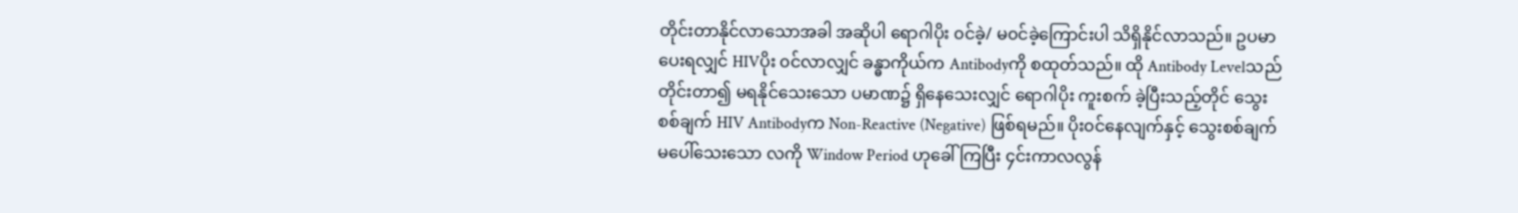တိုင်းတာနိုင်လာသောအခါ အဆိုပါ ရောဂါပိုး ၀င်ခဲ့/ မ၀င်ခဲ့ကြောင်းပါ သိရှိနိုင်လာသည်။ ဥပမာ ပေးရလျှင် HIVပိုး ၀င်လာလျှင် ခန္ဓာကိုယ်က Antibodyကို စထုတ်သည်။ ထို Antibody Levelသည် တိုင်းတာ၍ မရနိုင်သေးသော ပမာဏ၌ ရှိနေသေးလျှင် ရောဂါပိုး ကူးစက် ခဲ့ပြီးသည့်တိုင် သွေးစစ်ချက် HIV Antibodyက Non-Reactive (Negative) ဖြစ်ရမည်။ ပိုး၀င်နေလျက်နှင့် သွေးစစ်ချက် မပေါ်သေးသော လကို Window Period ဟုခေါ်ကြပြီး ၄င်းကာလလွန်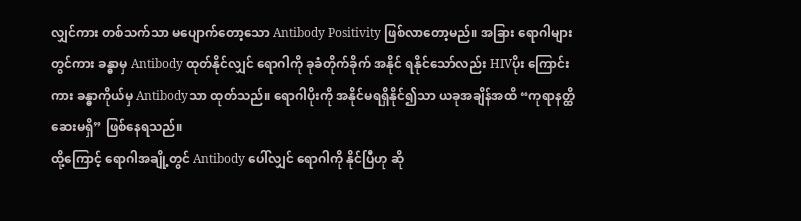လျှင်ကား တစ်သက်သာ မပျောက်တော့သော Antibody Positivity ဖြစ်လာတော့မည်။ အခြား ရောဂါများတွင်ကား ခန္ဓာမှ Antibody ထုတ်နိုင်လျှင် ရောဂါကို ခုခံတိုက်ခိုက် အနိုင် ရနိုင်သော်လည်း HIVပိုး ကြောင်းကား ခန္ဓာကိုယ်မှ Antibodyသာ ထုတ်သည်။ ရောဂါပိုးကို အနိုင်မရရှိနိုင်၍သာ ယခုအချိန်အထိ “ကုရာနတ္ထိ ဆေးမရှိ” ဖြစ်နေရသည်။
ထို့ကြောင့် ရောဂါအချို့တွင် Antibody ပေါ်လျှင် ရောဂါကို နိုင်ပြီဟု ဆို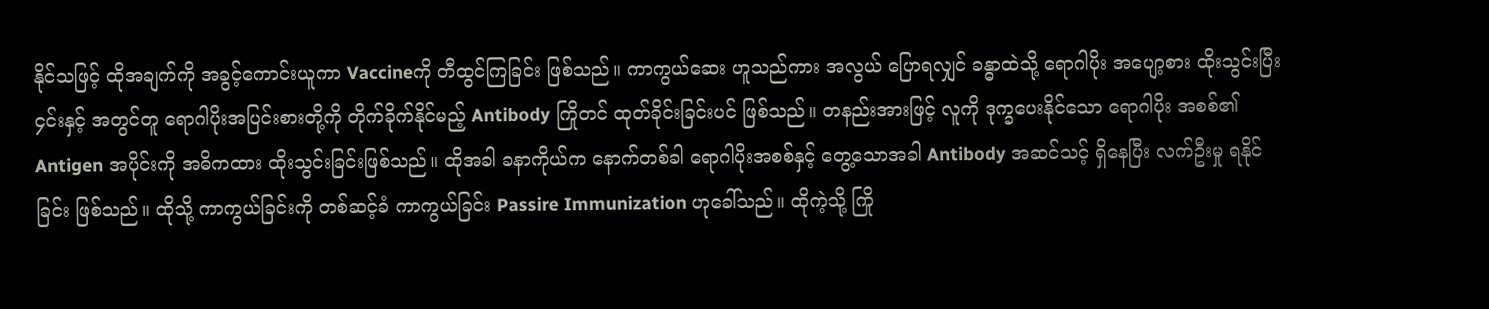နိုင်သဖြင့် ထိုအချက်ကို အခွင့်ကောင်းယူကာ Vaccineကို တီထွင်ကြခြင်း ဖြစ်သည်။ ကာကွယ်ဆေး ဟူသည်ကား အလွယ် ပြောရလျှင် ခန္ဓာထဲသို့ ရောဂါပိုး အပျော့စား ထိုးသွင်းပြီး ၄င်းနှင့် အတွင်တူ ရောဂါပိုးအပြင်းစားတို့ကို တိုက်ခိုက်နိုင်မည့် Antibody ကြိုတင် ထုတ်ခိုင်းခြင်းပင် ဖြစ်သည်။ တနည်းအားဖြင့် လူကို ဒုက္ခပေးနိုင်သော ရောဂါပိုး အစစ်၏ Antigen အပိုင်းကို အဓိကထား ထိုးသွင်းခြင်းဖြစ်သည်။ ထိုအခါ ခနာကိုယ်က နောက်တစ်ခါ ရောဂါပိုးအစစ်နှင့် တွေ့သောအခါ Antibody အဆင်သင့် ရှိနေပြီး လက်ဦးမှု ရနိုင်ခြင်း ဖြစ်သည်။ ထိုသို့ ကာကွယ်ခြင်းကို တစ်ဆင့်ခံ ကာကွယ်ခြင်း Passire Immunization ဟုခေါ်သည်။ ထိုကဲ့သို့ ကြို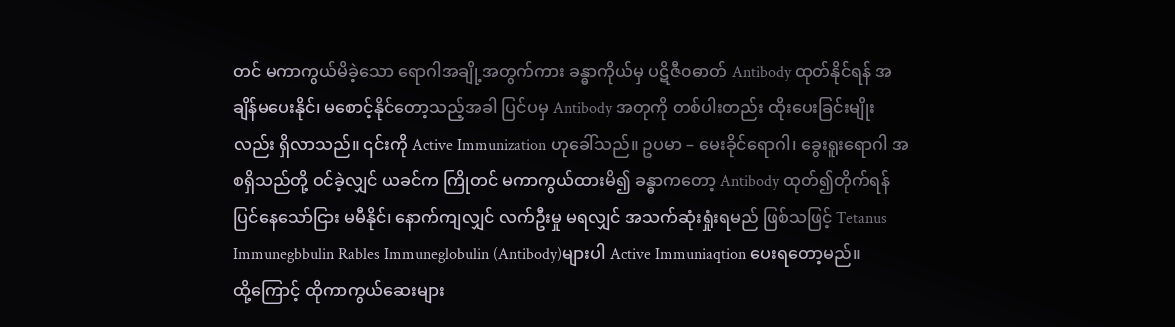တင် မကာကွယ်မိခဲ့သော ရောဂါအချို့အတွက်ကား ခန္ဓာကိုယ်မှ ပဋိဇီ၀ဓာတ် Antibody ထုတ်နိုင်ရန် အချိန်မပေးနိုင်၊ မစောင့်နိုင်တော့သည့်အခါ ပြင်ပမှ Antibody အတုကို တစ်ပါးတည်း ထိုးပေးခြင်းမျိုးလည်း ရှိလာသည်။ ၎င်းကို Active Immunization ဟုခေါ်သည်။ ဥပမာ – မေးခိုင်ရောဂါ၊ ခွေးရူးရောဂါ အစရှိသည်တို့ ဝင်ခဲ့လျှင် ယခင်က ကြိုတင် မကာကွယ်ထားမိ၍ ခန္ဓာကတော့ Antibody ထုတ်၍တိုက်ရန် ပြင်နေသော်ငြား မမီနိုင်၊ နောက်ကျလျှင် လက်ဦးမှု မရလျှင် အသက်ဆုံးရှုံးရမည် ဖြစ်သဖြင့် Tetanus Immunegbbulin Rables Immuneglobulin (Antibody)များပါ Active Immuniaqtion ပေးရတော့မည်။
ထို့ကြောင့် ထိုကာကွယ်ဆေးများ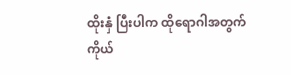ထိုးနှံ ပြီးပါက ထိုရောဂါအတွက် ကိုယ်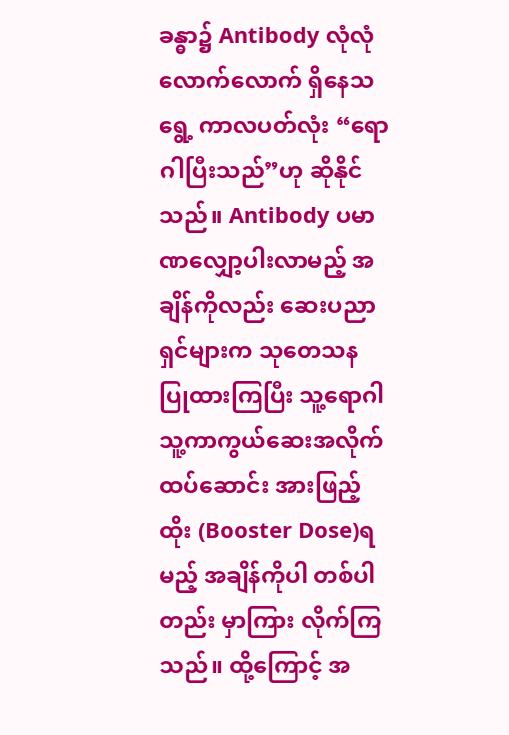ခန္ဓာ၌ Antibody လုံလုံလောက်လောက် ရှိနေသရွေ့ ကာလပတ်လုံး “ရောဂါပြီးသည်”ဟု ဆိုနိုင်သည်။ Antibody ပမာဏလျှော့ပါးလာမည့် အချိန်ကိုလည်း ဆေးပညာရှင်များက သုတေသန ပြုထားကြပြီး သူ့ရောဂါ သူ့ကာကွယ်ဆေးအလိုက် ထပ်ဆောင်း အားဖြည့်ထိုး (Booster Dose)ရမည့် အချိန်ကိုပါ တစ်ပါတည်း မှာကြား လိုက်ကြသည်။ ထို့ကြောင့် အ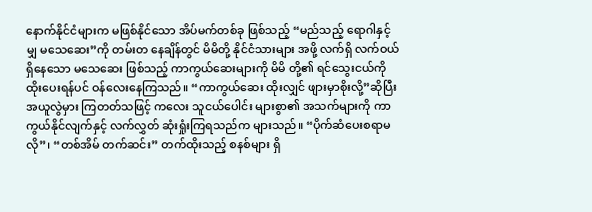နောက်နိုင်ငံများက မဖြစ်နိုင်သော အိပ်မက်တစ်ခု ဖြစ်သည့် “မည်သည့် ရောဂါနှင့်မျှ မသေဆေး”ကို တမ်းတ နေချိန်တွင် မိမိတို့ နိုင်ငံသားများ အဖို့ လက်ရှိ လက်ဝယ် ရှိနေသော မသေဆေး ဖြစ်သည့် ကာကွယ်ဆေးများကို မိမိ တို့၏ ရင်သွေးငယ်ကို ထိုးပေးရန်ပင် ဝန်လေးနေကြသည်။ “ကာကွယ်ဆေး ထိုးလျှင် ဖျားမှာစိုးလို့”ဆိုပြီး အယူလွဲမှား ကြတတ်သဖြင့် ကလေး သူငယ်ပေါင်း များစွာ၏ အသက်များကို ကာကွယ်နိုင်လျက်နှင့် လက်လွှတ် ဆုံးရှုံးကြရသည်က များသည်။ “ပိုက်ဆံပေးစရာမလို”၊ “တစ်အိမ် တက်ဆင်း” တက်ထိုးသည့် စနစ်များ ရှိ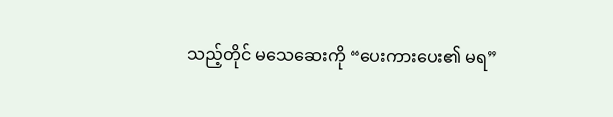သည့်တိုင် မသေဆေးကို “ပေးကားပေး၏ မရ”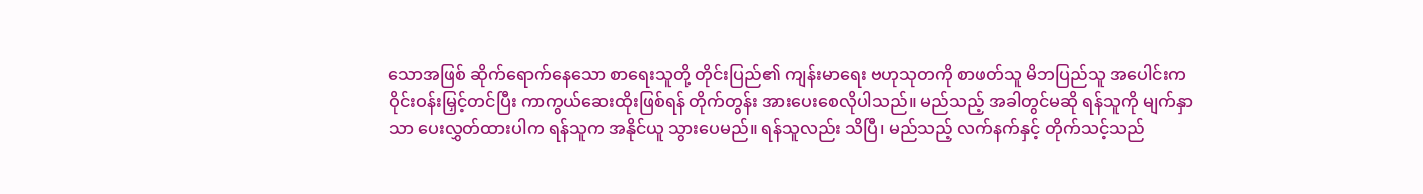သောအဖြစ် ဆိုက်ရောက်နေသော စာရေးသူတို့ တိုင်းပြည်၏ ကျန်းမာရေး ဗဟုသုတကို စာဖတ်သူ မိဘပြည်သူ အပေါင်းက ဝိုင်းဝန်းမြှင့်တင်ပြီး ကာကွယ်ဆေးထိုးဖြစ်ရန် တိုက်တွန်း အားပေးစေလိုပါသည်။ မည်သည့် အခါတွင်မဆို ရန်သူကို မျက်နှာသာ ပေးလွှတ်ထားပါက ရန်သူက အနိုင်ယူ သွားပေမည်။ ရန်သူလည်း သိပြီ၊ မည်သည့် လက်နက်နှင့် တိုက်သင့်သည်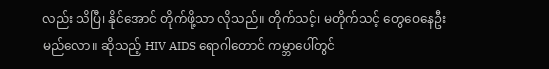လည်း သိပြီ၊ နိုင်အောင် တိုက်ဖို့သာ လိုသည်။ တိုက်သင့်၊ မတိုက်သင့် တွေဝေနေဦးမည်လော။ ဆိုသည့် HIV AIDS ရောဂါတောင် ကမ္ဘာပေါ်တွင်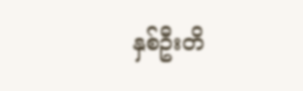နှစ်ဦးတိ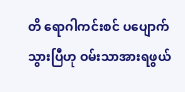တိ ရောဂါကင်းစင် ပပျောက်သွားပြီဟု ဝမ်းသာအားရဖွယ်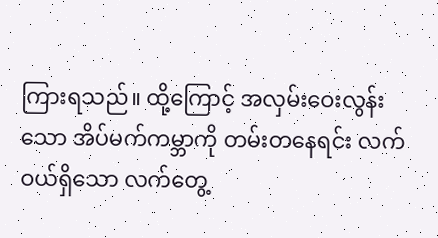ကြားရသည်။ ထို့ကြောင့် အလှမ်းဝေးလွန်းသော အိပ်မက်ကမ္ဘာကို တမ်းတနေရင်း လက်ဝယ်ရှိသော လက်တွေ့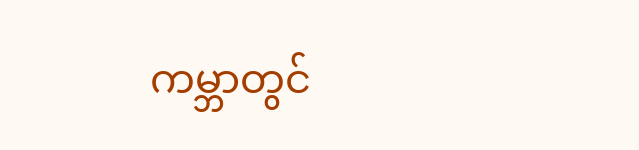ကမ္ဘာတွင်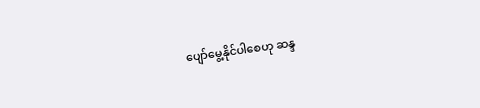ပျော်မွေ့နိုင်ပါစေဟု ဆန္ဒ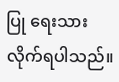ပြု ရေးသားလိုက်ရပါသည်။